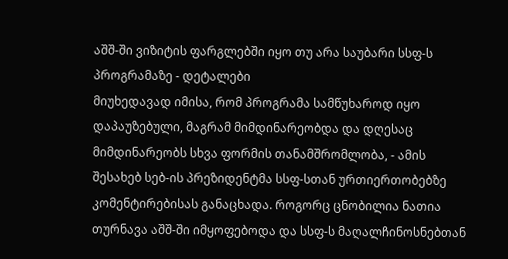აშშ-ში ვიზიტის ფარგლებში იყო თუ არა საუბარი სსფ-ს პროგრამაზე - დეტალები
მიუხედავად იმისა, რომ პროგრამა სამწუხაროდ იყო დაპაუზებული, მაგრამ მიმდინარეობდა და დღესაც მიმდინარეობს სხვა ფორმის თანამშრომლობა, - ამის შესახებ სებ-ის პრეზიდენტმა სსფ-სთან ურთიერთობებზე კომენტირებისას განაცხადა. როგორც ცნობილია ნათია თურნავა აშშ-ში იმყოფებოდა და სსფ-ს მაღალჩინოსნებთან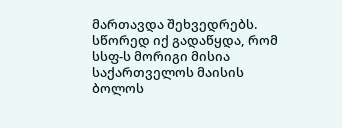მართავდა შეხვედრებს. სწორედ იქ გადაწყდა, რომ სსფ-ს მორიგი მისია საქართველოს მაისის ბოლოს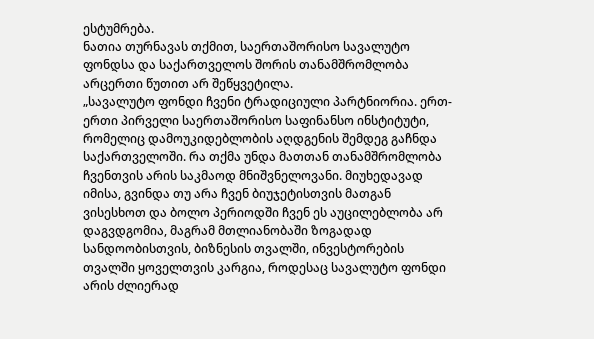ესტუმრება.
ნათია თურნავას თქმით, საერთაშორისო სავალუტო ფონდსა და საქართველოს შორის თანამშრომლობა არცერთი წუთით არ შეწყვეტილა.
„სავალუტო ფონდი ჩვენი ტრადიციული პარტნიორია. ერთ-ერთი პირველი საერთაშორისო საფინანსო ინსტიტუტი, რომელიც დამოუკიდებლობის აღდგენის შემდეგ გაჩნდა საქართველოში. რა თქმა უნდა მათთან თანამშრომლობა ჩვენთვის არის საკმაოდ მნიშვნელოვანი. მიუხედავად იმისა, გვინდა თუ არა ჩვენ ბიუჯეტისთვის მათგან ვისესხოთ და ბოლო პერიოდში ჩვენ ეს აუცილებლობა არ დაგვდგომია, მაგრამ მთლიანობაში ზოგადად სანდოობისთვის, ბიზნესის თვალში, ინვესტორების თვალში ყოველთვის კარგია, როდესაც სავალუტო ფონდი არის ძლიერად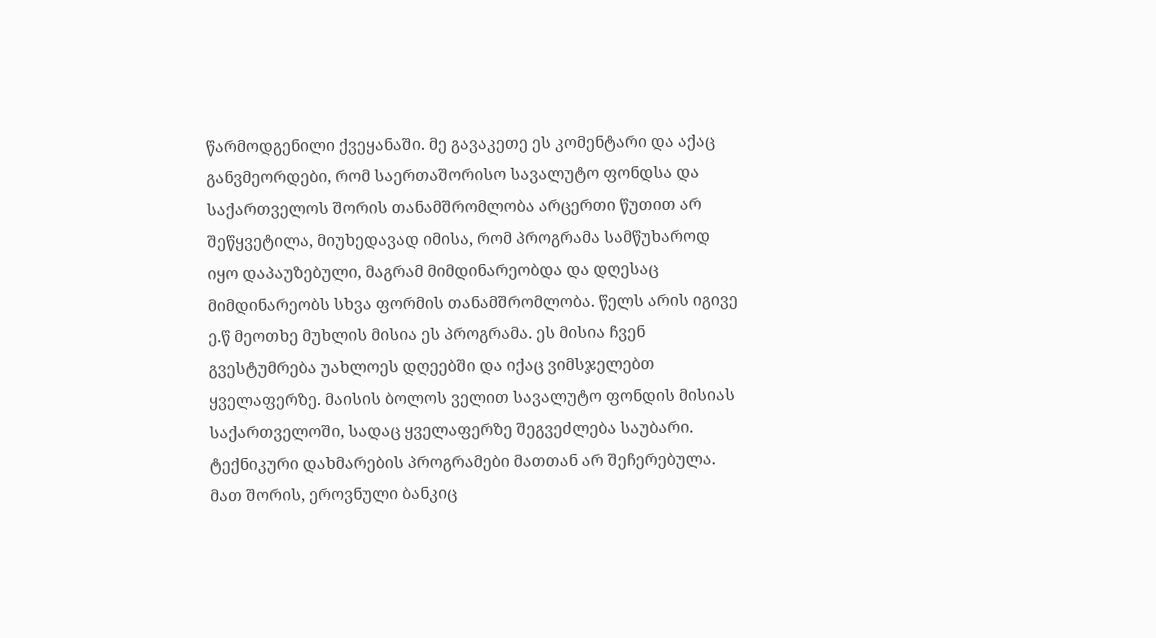წარმოდგენილი ქვეყანაში. მე გავაკეთე ეს კომენტარი და აქაც განვმეორდები, რომ საერთაშორისო სავალუტო ფონდსა და საქართველოს შორის თანამშრომლობა არცერთი წუთით არ შეწყვეტილა, მიუხედავად იმისა, რომ პროგრამა სამწუხაროდ იყო დაპაუზებული, მაგრამ მიმდინარეობდა და დღესაც მიმდინარეობს სხვა ფორმის თანამშრომლობა. წელს არის იგივე ე.წ მეოთხე მუხლის მისია ეს პროგრამა. ეს მისია ჩვენ გვესტუმრება უახლოეს დღეებში და იქაც ვიმსჯელებთ ყველაფერზე. მაისის ბოლოს ველით სავალუტო ფონდის მისიას საქართველოში, სადაც ყველაფერზე შეგვეძლება საუბარი. ტექნიკური დახმარების პროგრამები მათთან არ შეჩერებულა. მათ შორის, ეროვნული ბანკიც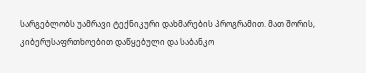სარგებლობს უამრავი ტექნიკური დახმარების პროგრამით. მათ შორის, კიბერუსაფრთხოებით დაწყებული და საბანკო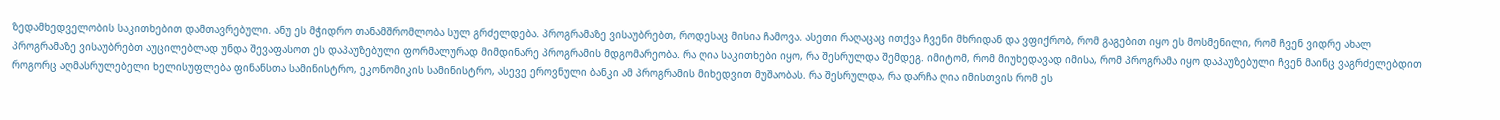ზედამხედველობის საკითხებით დამთავრებული. ანუ ეს მჭიდრო თანამშრომლობა სულ გრძელდება. პროგრამაზე ვისაუბრებთ, როდესაც მისია ჩამოვა. ასეთი რაღაცაც ითქვა ჩვენი მხრიდან და ვფიქრობ, რომ გაგებით იყო ეს მოსმენილი, რომ ჩვენ ვიდრე ახალ პროგრამაზე ვისაუბრებთ აუცილებლად უნდა შევაფასოთ ეს დაპაუზებული ფორმალურად მიმდინარე პროგრამის მდგომარეობა. რა ღია საკითხები იყო, რა შესრულდა შემდეგ. იმიტომ, რომ მიუხედავად იმისა, რომ პროგრამა იყო დაპაუზებული ჩვენ მაინც ვაგრძელებდით როგორც აღმასრულებელი ხელისუფლება ფინანსთა სამინისტრო, ეკონომიკის სამინისტრო, ასევე ეროვნული ბანკი ამ პროგრამის მიხედვით მუშაობას. რა შესრულდა, რა დარჩა ღია იმისთვის რომ ეს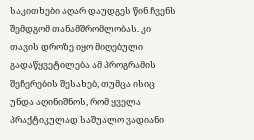საკითხები აღარ დაუდგეს წინ ჩვენს შემდგომ თანამშრომლობას. კი თავის დროზე იყო მიღებული გადაწყვეტილება ამ პროგრამის შეჩერების შესახებ, თუმცა ისიც უნდა აღინიშნოს, რომ ყველა პრაქტიკულად საშუალო ვადიანი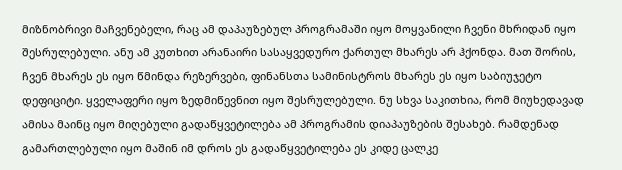მიზნობრივი მაჩვენებელი, რაც ამ დაპაუზებულ პროგრამაში იყო მოყვანილი ჩვენი მხრიდან იყო შესრულებული. ანუ ამ კუთხით არანაირი სასაყვედურო ქართულ მხარეს არ ჰქონდა. მათ შორის, ჩვენ მხარეს ეს იყო წმინდა რეზერვები, ფინანსთა სამინისტროს მხარეს ეს იყო საბიუჯეტო დეფიციტი. ყველაფერი იყო ზედმიწევნით იყო შესრულებული. ნუ სხვა საკითხია, რომ მიუხედავად ამისა მაინც იყო მიღებული გადაწყვეტილება ამ პროგრამის დიაპაუზების შესახებ. რამდენად გამართლებული იყო მაშინ იმ დროს ეს გადაწყვეტილება ეს კიდე ცალკე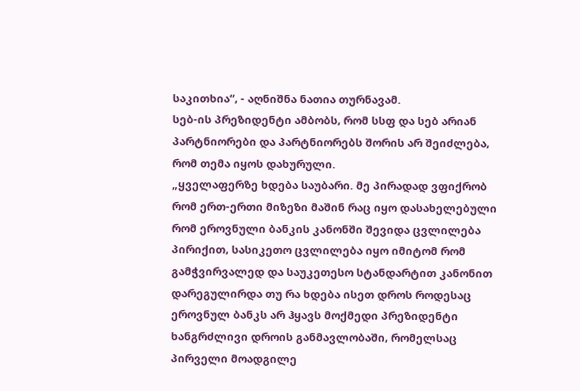საკითხია“, - აღნიშნა ნათია თურნავამ.
სებ-ის პრეზიდენტი ამბობს, რომ სსფ და სებ არიან პარტნიორები და პარტნიორებს შორის არ შეიძლება, რომ თემა იყოს დახურული.
„ყველაფერზე ხდება საუბარი. მე პირადად ვფიქრობ რომ ერთ-ერთი მიზეზი მაშინ რაც იყო დასახელებული რომ ეროვნული ბანკის კანონში შევიდა ცვლილება პირიქით, სასიკეთო ცვლილება იყო იმიტომ რომ გამჭვირვალედ და საუკეთესო სტანდარტით კანონით დარეგულირდა თუ რა ხდება ისეთ დროს როდესაც ეროვნულ ბანკს არ ჰყავს მოქმედი პრეზიდენტი ხანგრძლივი დროის განმავლობაში, რომელსაც პირველი მოადგილე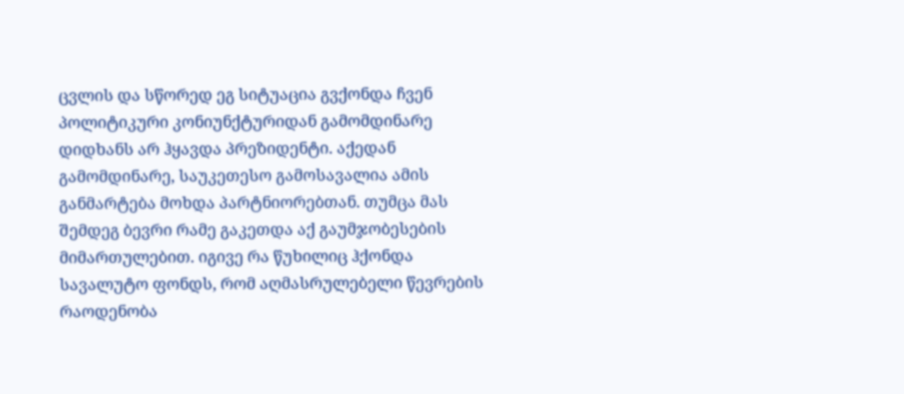ცვლის და სწორედ ეგ სიტუაცია გვქონდა ჩვენ პოლიტიკური კონიუნქტურიდან გამომდინარე დიდხანს არ ჰყავდა პრეზიდენტი. აქედან გამომდინარე, საუკეთესო გამოსავალია ამის განმარტება მოხდა პარტნიორებთან. თუმცა მას შემდეგ ბევრი რამე გაკეთდა აქ გაუმჯობესების მიმართულებით. იგივე რა წუხილიც ჰქონდა სავალუტო ფონდს, რომ აღმასრულებელი წევრების რაოდენობა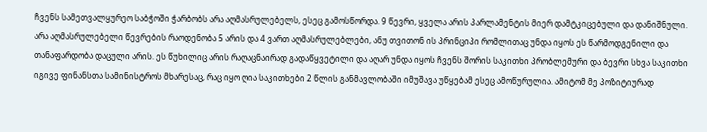ჩვენს სამეთვალყურეო საბჭოში ჭარბობს არა აღმასრულებელს, ესეც გამოსწორდა. 9 წევრი, ყველა არის პარლამენტის მიერ დამტკიცებული და დანიშნული. არა აღმასრულებელი წევრების რაოდენობა 5 არის და 4 ვართ აღმასრულებლები, ანუ თვითონ ის პრინციპი რომლითაც უნდა იყოს ეს წარმოდგენილი და თანაფარდობა დაცული არის. ეს წუხილიც არის რაღაცნაირად გადაწყვეტილი და აღარ უნდა იყოს ჩვენს შორის საკითხი პრობლემური და ბევრი სხვა საკითხი იგივე ფინანსთა სამინისტროს მხარესაც, რაც იყო ღია საკითხები 2 წლის განმავლობაში იმუშავა უწყებამ ესეც ამოწურულია. ამიტომ მე პოზიტიურად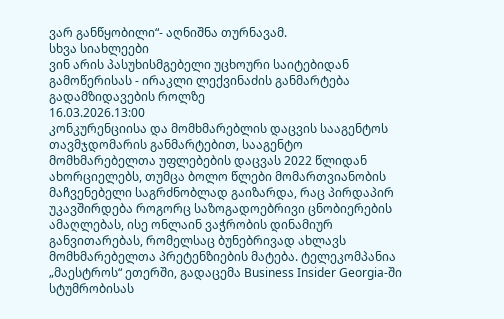ვარ განწყობილი“- აღნიშნა თურნავამ.
სხვა სიახლეები
ვინ არის პასუხისმგებელი უცხოური საიტებიდან გამოწერისას - ირაკლი ლექვინაძის განმარტება გადამზიდავების როლზე
16.03.2026.13:00
კონკურენციისა და მომხმარებლის დაცვის სააგენტოს თავმჯდომარის განმარტებით, სააგენტო მომხმარებელთა უფლებების დაცვას 2022 წლიდან ახორციელებს, თუმცა ბოლო წლები მომართვიანობის მაჩვენებელი საგრძნობლად გაიზარდა, რაც პირდაპირ უკავშირდება როგორც საზოგადოებრივი ცნობიერების ამაღლებას, ისე ონლაინ ვაჭრობის დინამიურ განვითარებას, რომელსაც ბუნებრივად ახლავს მომხმარებელთა პრეტენზიების მატება. ტელეკომპანია „მაესტროს“ ეთერში, გადაცემა Business Insider Georgia-ში სტუმრობისას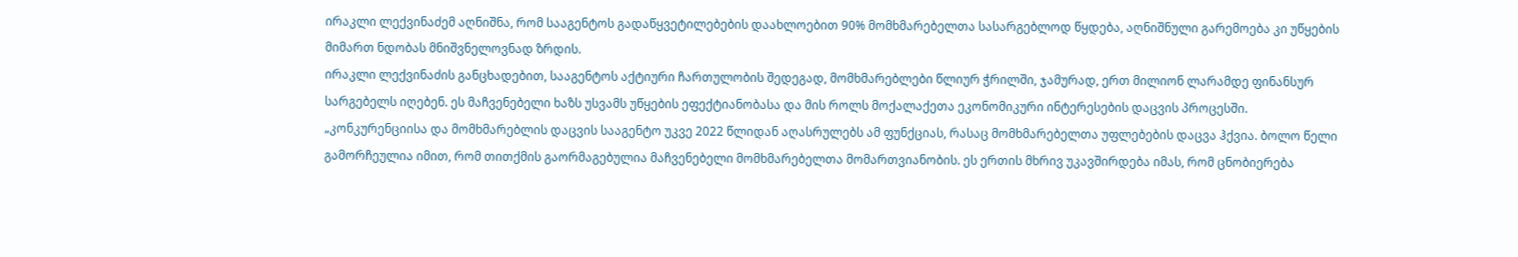ირაკლი ლექვინაძემ აღნიშნა, რომ სააგენტოს გადაწყვეტილებების დაახლოებით 90% მომხმარებელთა სასარგებლოდ წყდება, აღნიშნული გარემოება კი უწყების მიმართ ნდობას მნიშვნელოვნად ზრდის.
ირაკლი ლექვინაძის განცხადებით, სააგენტოს აქტიური ჩართულობის შედეგად, მომხმარებლები წლიურ ჭრილში, ჯამურად, ერთ მილიონ ლარამდე ფინანსურ სარგებელს იღებენ. ეს მაჩვენებელი ხაზს უსვამს უწყების ეფექტიანობასა და მის როლს მოქალაქეთა ეკონომიკური ინტერესების დაცვის პროცესში.
„კონკურენციისა და მომხმარებლის დაცვის სააგენტო უკვე 2022 წლიდან აღასრულებს ამ ფუნქციას, რასაც მომხმარებელთა უფლებების დაცვა ჰქვია. ბოლო წელი გამორჩეულია იმით, რომ თითქმის გაორმაგებულია მაჩვენებელი მომხმარებელთა მომართვიანობის. ეს ერთის მხრივ უკავშირდება იმას, რომ ცნობიერება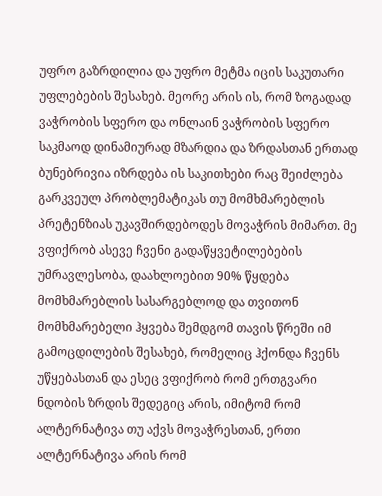უფრო გაზრდილია და უფრო მეტმა იცის საკუთარი უფლებების შესახებ. მეორე არის ის, რომ ზოგადად ვაჭრობის სფერო და ონლაინ ვაჭრობის სფერო საკმაოდ დინამიურად მზარდია და ზრდასთან ერთად ბუნებრივია იზრდება ის საკითხები რაც შეიძლება გარკვეულ პრობლემატიკას თუ მომხმარებლის პრეტენზიას უკავშირდებოდეს მოვაჭრის მიმართ. მე ვფიქრობ ასევე ჩვენი გადაწყვეტილებების უმრავლესობა, დაახლოებით 90% წყდება მომხმარებლის სასარგებლოდ და თვითონ მომხმარებელი ჰყვება შემდგომ თავის წრეში იმ გამოცდილების შესახებ, რომელიც ჰქონდა ჩვენს უწყებასთან და ესეც ვფიქრობ რომ ერთგვარი ნდობის ზრდის შედეგიც არის, იმიტომ რომ ალტერნატივა თუ აქვს მოვაჭრესთან, ერთი ალტერნატივა არის რომ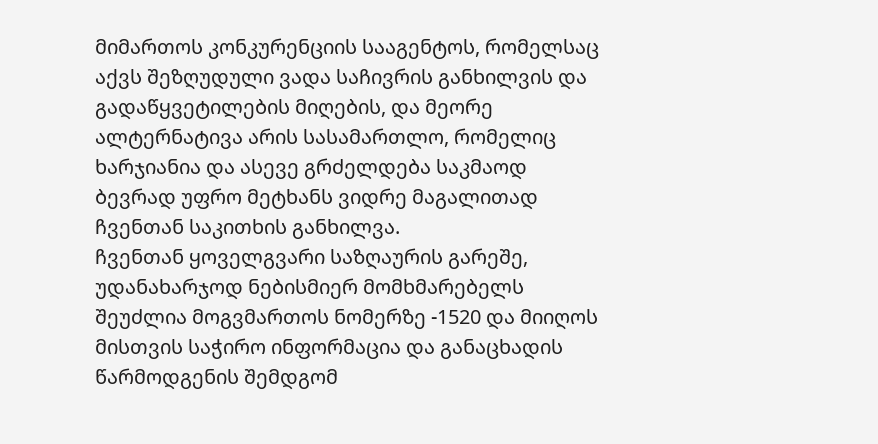მიმართოს კონკურენციის სააგენტოს, რომელსაც აქვს შეზღუდული ვადა საჩივრის განხილვის და გადაწყვეტილების მიღების, და მეორე ალტერნატივა არის სასამართლო, რომელიც ხარჯიანია და ასევე გრძელდება საკმაოდ ბევრად უფრო მეტხანს ვიდრე მაგალითად ჩვენთან საკითხის განხილვა.
ჩვენთან ყოველგვარი საზღაურის გარეშე, უდანახარჯოდ ნებისმიერ მომხმარებელს შეუძლია მოგვმართოს ნომერზე -1520 და მიიღოს მისთვის საჭირო ინფორმაცია და განაცხადის წარმოდგენის შემდგომ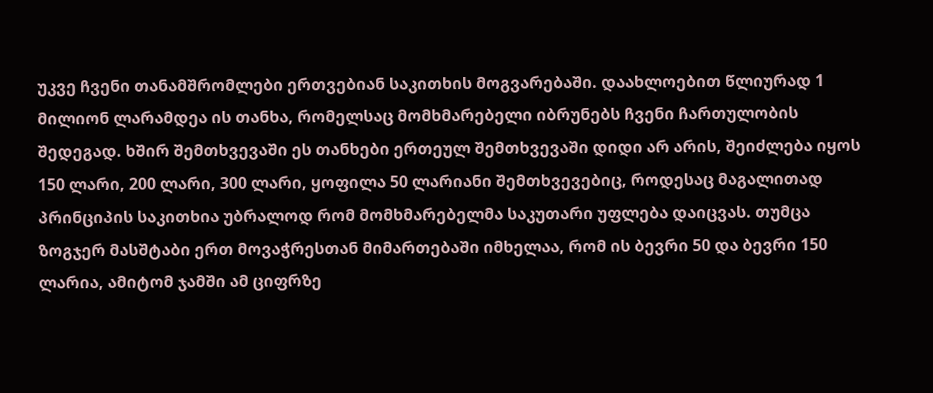უკვე ჩვენი თანამშრომლები ერთვებიან საკითხის მოგვარებაში. დაახლოებით წლიურად 1 მილიონ ლარამდეა ის თანხა, რომელსაც მომხმარებელი იბრუნებს ჩვენი ჩართულობის შედეგად. ხშირ შემთხვევაში ეს თანხები ერთეულ შემთხვევაში დიდი არ არის, შეიძლება იყოს 150 ლარი, 200 ლარი, 300 ლარი, ყოფილა 50 ლარიანი შემთხვევებიც, როდესაც მაგალითად პრინციპის საკითხია უბრალოდ რომ მომხმარებელმა საკუთარი უფლება დაიცვას. თუმცა ზოგჯერ მასშტაბი ერთ მოვაჭრესთან მიმართებაში იმხელაა, რომ ის ბევრი 50 და ბევრი 150 ლარია, ამიტომ ჯამში ამ ციფრზე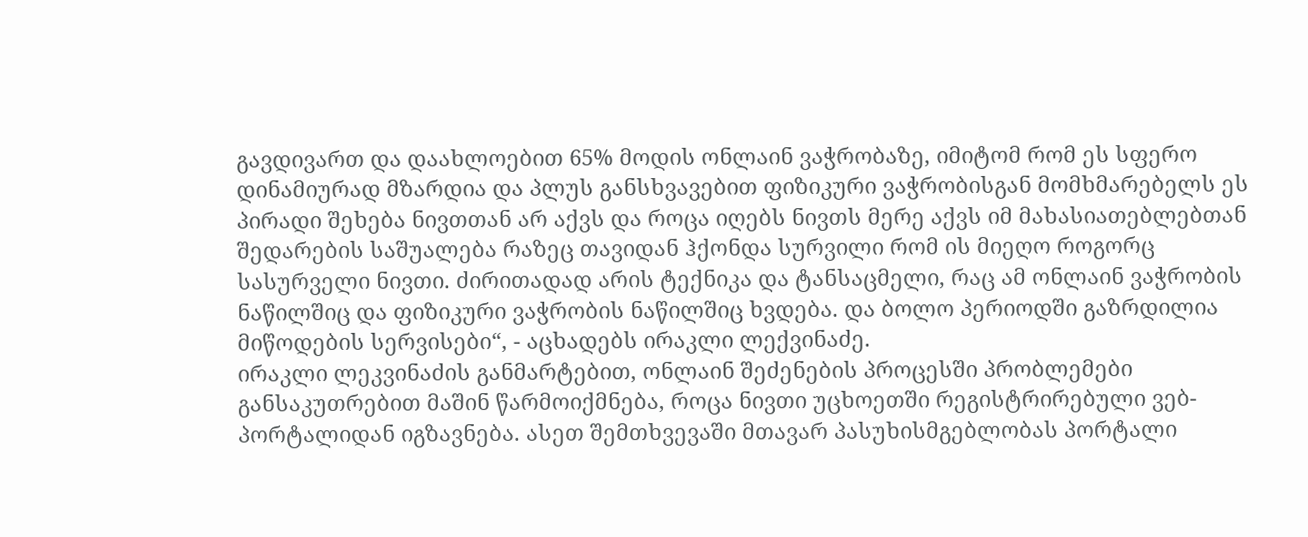გავდივართ და დაახლოებით 65% მოდის ონლაინ ვაჭრობაზე, იმიტომ რომ ეს სფერო დინამიურად მზარდია და პლუს განსხვავებით ფიზიკური ვაჭრობისგან მომხმარებელს ეს პირადი შეხება ნივთთან არ აქვს და როცა იღებს ნივთს მერე აქვს იმ მახასიათებლებთან შედარების საშუალება რაზეც თავიდან ჰქონდა სურვილი რომ ის მიეღო როგორც სასურველი ნივთი. ძირითადად არის ტექნიკა და ტანსაცმელი, რაც ამ ონლაინ ვაჭრობის ნაწილშიც და ფიზიკური ვაჭრობის ნაწილშიც ხვდება. და ბოლო პერიოდში გაზრდილია მიწოდების სერვისები“, - აცხადებს ირაკლი ლექვინაძე.
ირაკლი ლეკვინაძის განმარტებით, ონლაინ შეძენების პროცესში პრობლემები განსაკუთრებით მაშინ წარმოიქმნება, როცა ნივთი უცხოეთში რეგისტრირებული ვებ-პორტალიდან იგზავნება. ასეთ შემთხვევაში მთავარ პასუხისმგებლობას პორტალი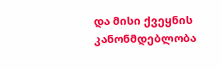და მისი ქვეყნის კანონმდებლობა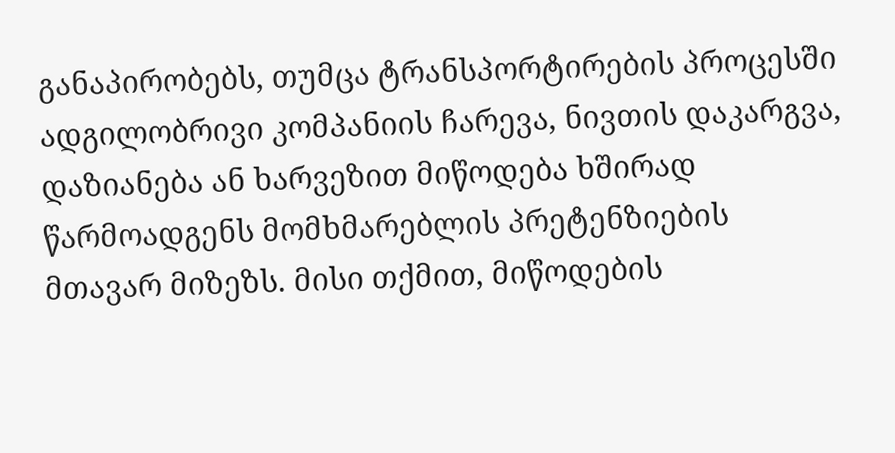განაპირობებს, თუმცა ტრანსპორტირების პროცესში ადგილობრივი კომპანიის ჩარევა, ნივთის დაკარგვა, დაზიანება ან ხარვეზით მიწოდება ხშირად წარმოადგენს მომხმარებლის პრეტენზიების მთავარ მიზეზს. მისი თქმით, მიწოდების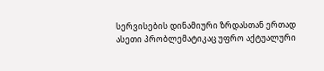სერვისების დინამიური ზრდასთან ერთად ასეთი პრობლემატიკაც უფრო აქტუალური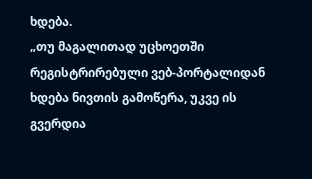ხდება.
„თუ მაგალითად უცხოეთში რეგისტრირებული ვებ-პორტალიდან ხდება ნივთის გამოწერა, უკვე ის გვერდია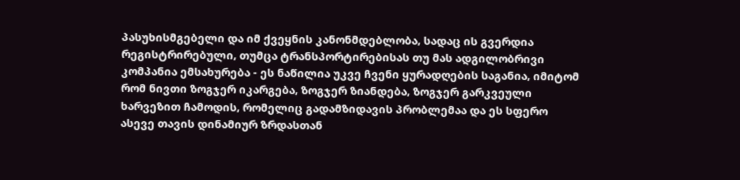პასუხისმგებელი და იმ ქვეყნის კანონმდებლობა, სადაც ის გვერდია რეგისტრირებული, თუმცა ტრანსპორტირებისას თუ მას ადგილობრივი კომპანია ემსახურება - ეს ნაწილია უკვე ჩვენი ყურადღების საგანია, იმიტომ რომ ნივთი ზოგჯერ იკარგება, ზოგჯერ ზიანდება, ზოგჯერ გარკვეული ხარვეზით ჩამოდის, რომელიც გადამზიდავის პრობლემაა და ეს სფერო ასევე თავის დინამიურ ზრდასთან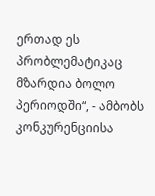ერთად ეს პრობლემატიკაც მზარდია ბოლო პერიოდში“, - ამბობს კონკურენციისა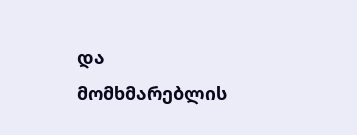და მომხმარებლის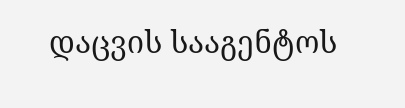დაცვის სააგენტოს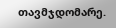თავმჯდომარე.